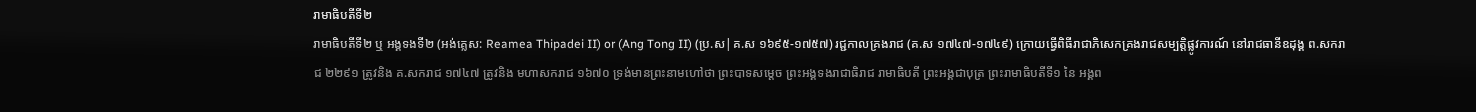រាមាធិបតីទី២
រាមាធិបតីទី២ ឬ អង្គទងទី២ (អង់គ្លេស: Reamea Thipadei II) or (Ang Tong II) (ប្រ.ស|គ.ស ១៦៩៥-១៧៥៧) រជ្ជកាលគ្រងរាជ (គ.ស ១៧៤៧-១៧៤៩) ក្រោយធ្វើពិធីរាជាភិសេកគ្រងរាជសម្បត្តិផ្លូវការណ៍ នៅរាជធានីឧដុង្គ ព.សករាជ ២២៩១ ត្រូវនិង គ.សករាជ ១៧៤៧ ត្រូវនិង មហាសករាជ ១៦៧០ ទ្រង់មានព្រះនាមហៅថា ព្រះបាទសម្ដេច ព្រះអង្គទងរាជាធិរាជ រាមាធិបតី ព្រះអង្គជាបុត្រ ព្រះរាមាធិបតីទី១ នៃ អង្គព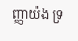ញ្ញាយ៉ង ទ្រ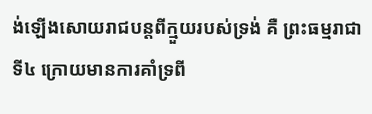ង់ឡើងសោយរាជបន្តពីក្មួយរបស់ទ្រង់ គឺ ព្រះធម្មរាជាទី៤ ក្រោយមានការគាំទ្រពី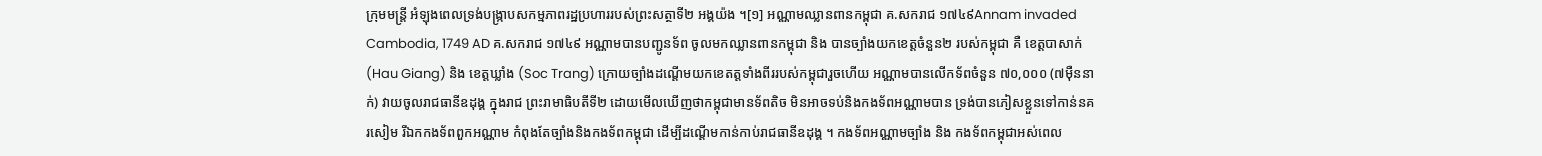ក្រុមមន្ត្រី អំឡុងពេលទ្រង់បង្ក្រាបសកម្មភាពរដ្ឋប្រហាររបស់ព្រះសត្ថាទី២ អង្គយ៉ង ។[១] អណ្ណាមឈ្លានពានកម្ពុជា គ.សករាជ ១៧៤៩Annam invaded Cambodia, 1749 AD គ.សករាជ ១៧៤៩ អណ្ណាមបានបញ្ជូនទ័ព ចូលមកឈ្លានពានកម្ពុជា និង បានច្បាំងយកខេត្តចំនួន២ របស់កម្ពុជា គឺ ខេត្តបាសាក់ (Hau Giang) និង ខេត្តឃ្លាំង (Soc Trang) ក្រោយច្បាំងដណ្ដើមយកខេតត្តទាំងពីររបស់កម្ពុជារួចហើយ អណ្ណាមបានលើកទ័ពចំនួន ៧០,០០០ (៧មុឺននាក់) វាយចូលរាជធានីឧដុង្គ ក្នុងរាជ ព្រះរាមាធិបតីទី២ ដោយមើលឃើញថាកម្ពុជាមានទ័ពតិច មិនអាចទប់និងកងទ័ពអណ្ណាមបាន ទ្រង់បានភៀសខ្លួនទៅកាន់នគរសៀម រីឯកកងទ័ពពួកអណ្ណាម កំពុងតែច្បាំងនិងកងទ័ពកម្ពុជា ដើម្បីដណ្ដើមកាន់កាប់រាជធានីឧដុង្គ ។ កងទ័ពអណ្ណាមច្បាំង និង កងទ័ពកម្ពុជាអស់ពេល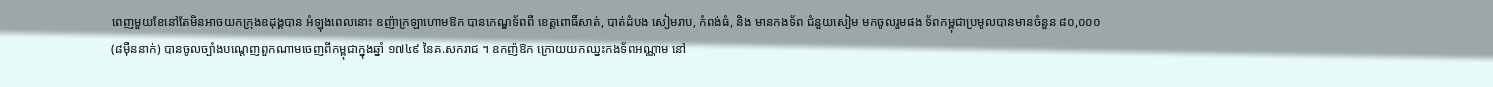ពេញមួយខែនៅតែមិនអាចយកក្រុងឧដុង្គបាន អំឡុងពេលនោះ ឧញ៉ាក្រឡាហោមឱក បានកេណ្ឌទ័ពពី ខេត្តពោធិ៍សាត់, បាត់ដំបង សៀមរាប, កំពង់ធំ, និង មានកងទ័ព ជំនួយសៀម មកចូលរួមផង ទ័ពកម្ពុជាប្រមូលបានមានចំនួន ៨០,០០០ (៨មុឺននាក់) បានចូលច្បាំងបណ្ដេញពួកណាមចេញពីកម្ពុជាក្នុងឆ្នាំ ១៧៤៩ នៃគ.សករាជ ។ ឧកញ៉ឱក ក្រោយយកឈ្នះកងទ័ពអណ្ណាម នៅ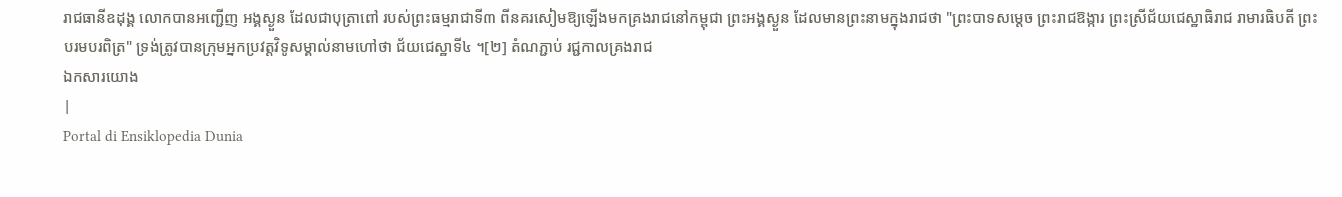រាជធានីឧដុង្គ លោកបានអញ្ជើញ អង្គស្ងួន ដែលជាបុត្រាពៅ របស់ព្រះធម្មរាជាទី៣ ពីនគរសៀមឱ្យឡើងមកគ្រងរាជនៅកម្ពុជា ព្រះអង្គស្ងួន ដែលមានព្រះនាមក្នុងរាជថា "ព្រះបាទសម្ដេច ព្រះរាជឱង្ការ ព្រះស្រីជ័យជេស្ឋាធិរាជ រាមារធិបតី ព្រះបរមបរពិត្រ" ទ្រង់ត្រូវបានក្រុមអ្នកប្រវត្តវិទូសម្គាល់នាមហៅថា ជ័យជេស្ឋាទី៤ ។[២] តំណភ្ជាប់ រជ្ជកាលគ្រងរាជ
ឯកសារយោង
|
Portal di Ensiklopedia Dunia